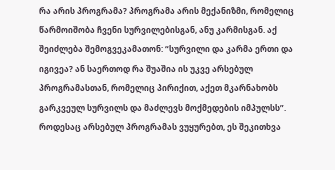რა არის პროგრამა? პროგრამა არის მექანიზმი, რომელიც წარმოიშობა ჩვენი სურვილებისგან, ანუ კარმისგან. აქ შეიძლება შემოგვეკამათონ: “სურვილი და კარმა ერთი და იგივეა? ან საერთოდ რა შუაშია ის უკვე არსებულ პროგრამასთან, რომელიც პირიქით, აქეთ მკარნახობს გარკვეულ სურვილს და მაძლევს მოქმედების იმპულსს”. როდესაც არსებულ პროგრამას ვუყურებთ, ეს შეკითხვა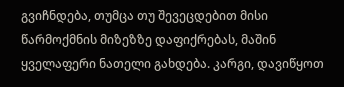გვიჩნდება, თუმცა თუ შევეცდებით მისი წარმოქმნის მიზეზზე დაფიქრებას, მაშინ ყველაფერი ნათელი გახდება. კარგი, დავიწყოთ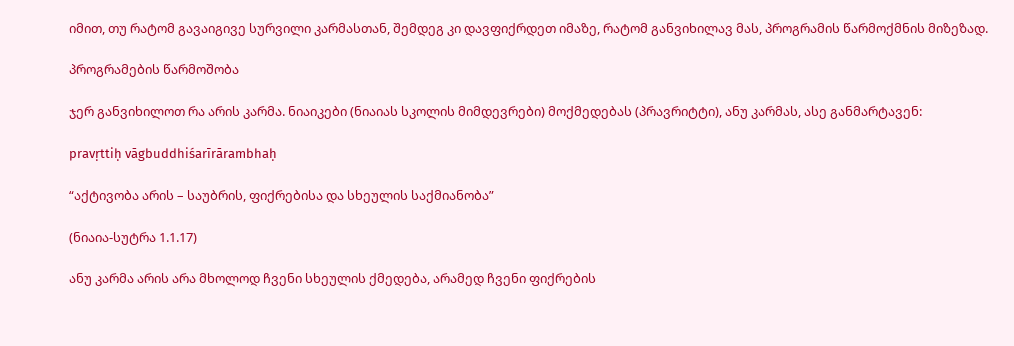იმით, თუ რატომ გავაიგივე სურვილი კარმასთან, შემდეგ კი დავფიქრდეთ იმაზე, რატომ განვიხილავ მას, პროგრამის წარმოქმნის მიზეზად.

პროგრამების წარმოშობა

ჯერ განვიხილოთ რა არის კარმა. ნიაიკები (ნიაიას სკოლის მიმდევრები) მოქმედებას (პრავრიტტი), ანუ კარმას, ასე განმარტავენ:

pravṛttiḥ vāgbuddhiśarīrārambhaḥ

“აქტივობა არის – საუბრის, ფიქრებისა და სხეულის საქმიანობა”

(ნიაია-სუტრა 1.1.17)

ანუ კარმა არის არა მხოლოდ ჩვენი სხეულის ქმედება, არამედ ჩვენი ფიქრების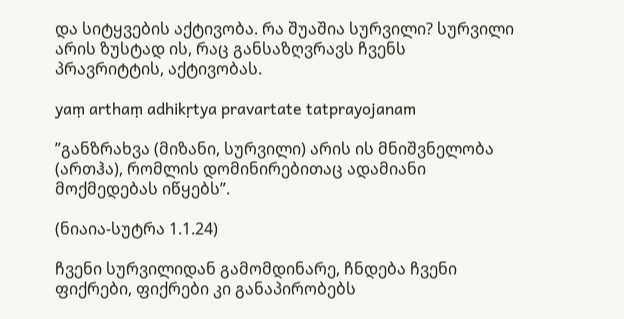და სიტყვების აქტივობა. რა შუაშია სურვილი? სურვილი არის ზუსტად ის, რაც განსაზღვრავს ჩვენს პრავრიტტის, აქტივობას.

yaṃ arthaṃ adhikṛtya pravartate tatprayojanam

”განზრახვა (მიზანი, სურვილი) არის ის მნიშვნელობა (ართჰა), რომლის დომინირებითაც ადამიანი მოქმედებას იწყებს”.

(ნიაია-სუტრა 1.1.24)

ჩვენი სურვილიდან გამომდინარე, ჩნდება ჩვენი ფიქრები, ფიქრები კი განაპირობებს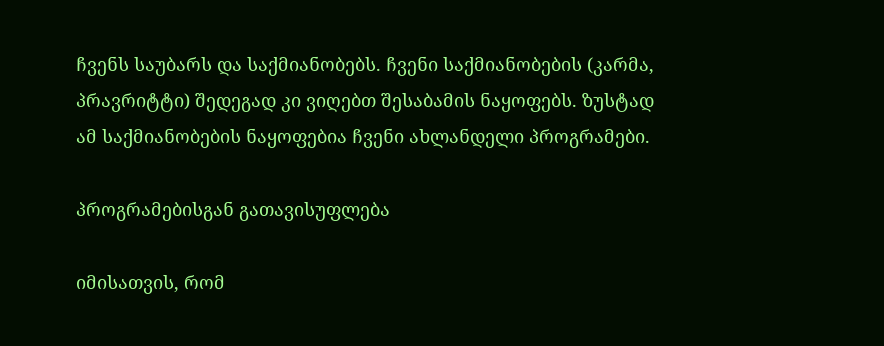ჩვენს საუბარს და საქმიანობებს. ჩვენი საქმიანობების (კარმა, პრავრიტტი) შედეგად კი ვიღებთ შესაბამის ნაყოფებს. ზუსტად ამ საქმიანობების ნაყოფებია ჩვენი ახლანდელი პროგრამები.

პროგრამებისგან გათავისუფლება

იმისათვის, რომ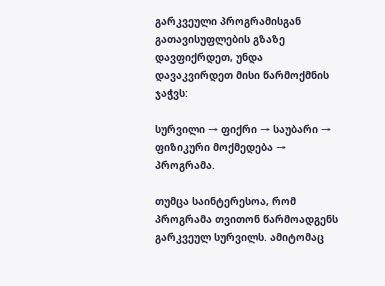გარკვეული პროგრამისგან გათავისუფლების გზაზე დავფიქრდეთ, უნდა დავაკვირდეთ მისი წარმოქმნის ჯაჭვს:

სურვილი → ფიქრი → საუბარი → ფიზიკური მოქმედება → პროგრამა.

თუმცა საინტერესოა, რომ პროგრამა თვითონ წარმოადგენს გარკვეულ სურვილს. ამიტომაც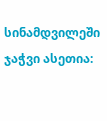სინამდვილეში ჯაჭვი ასეთია: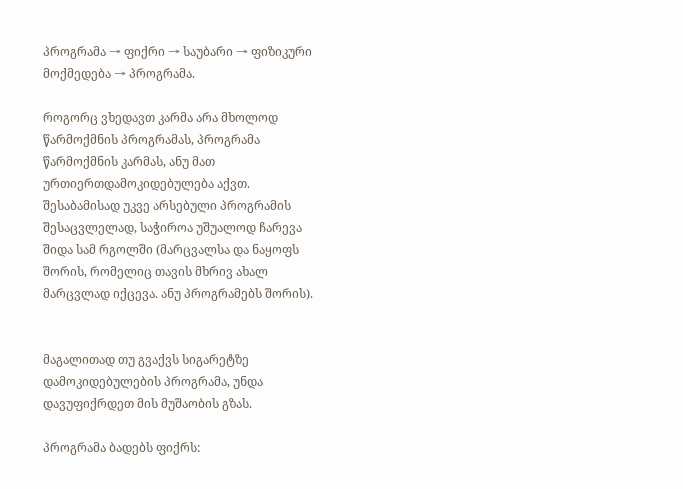პროგრამა → ფიქრი → საუბარი → ფიზიკური მოქმედება → პროგრამა.

როგორც ვხედავთ კარმა არა მხოლოდ წარმოქმნის პროგრამას, პროგრამა წარმოქმნის კარმას, ანუ მათ ურთიერთდამოკიდებულება აქვთ. შესაბამისად უკვე არსებული პროგრამის შესაცვლელად, საჭიროა უშუალოდ ჩარევა შიდა სამ რგოლში (მარცვალსა და ნაყოფს შორის, რომელიც თავის მხრივ ახალ მარცვლად იქცევა. ანუ პროგრამებს შორის).


მაგალითად თუ გვაქვს სიგარეტზე დამოკიდებულების პროგრამა, უნდა დავუფიქრდეთ მის მუშაობის გზას.

პროგრამა ბადებს ფიქრს: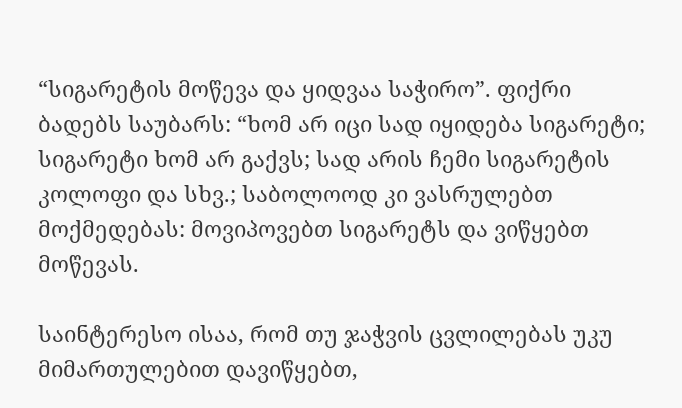“სიგარეტის მოწევა და ყიდვაა საჭირო”. ფიქრი ბადებს საუბარს: “ხომ არ იცი სად იყიდება სიგარეტი; სიგარეტი ხომ არ გაქვს; სად არის ჩემი სიგარეტის კოლოფი და სხვ.; საბოლოოდ კი ვასრულებთ მოქმედებას: მოვიპოვებთ სიგარეტს და ვიწყებთ მოწევას.

საინტერესო ისაა, რომ თუ ჯაჭვის ცვლილებას უკუ მიმართულებით დავიწყებთ,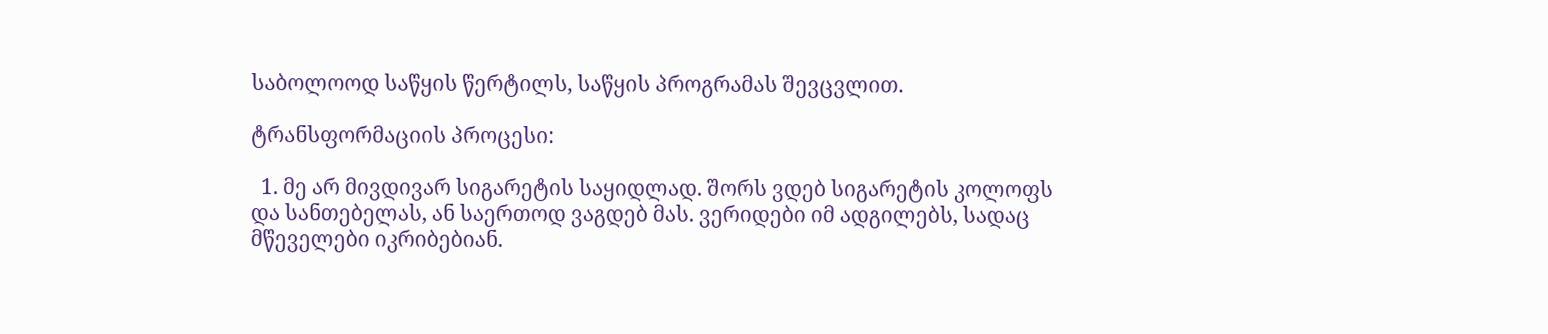საბოლოოდ საწყის წერტილს, საწყის პროგრამას შევცვლით.

ტრანსფორმაციის პროცესი:

  1. მე არ მივდივარ სიგარეტის საყიდლად. შორს ვდებ სიგარეტის კოლოფს და სანთებელას, ან საერთოდ ვაგდებ მას. ვერიდები იმ ადგილებს, სადაც მწეველები იკრიბებიან.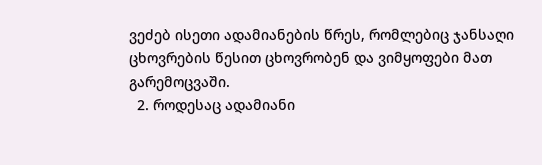ვეძებ ისეთი ადამიანების წრეს, რომლებიც ჯანსაღი ცხოვრების წესით ცხოვრობენ და ვიმყოფები მათ გარემოცვაში.
  2. როდესაც ადამიანი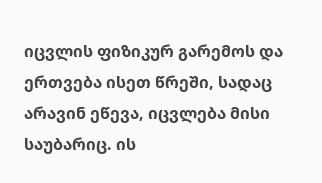იცვლის ფიზიკურ გარემოს და ერთვება ისეთ წრეში, სადაც არავინ ეწევა, იცვლება მისი საუბარიც. ის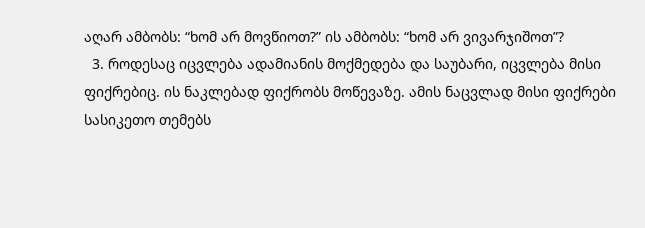აღარ ამბობს: “ხომ არ მოვწიოთ?” ის ამბობს: “ხომ არ ვივარჯიშოთ”?
  3. როდესაც იცვლება ადამიანის მოქმედება და საუბარი, იცვლება მისი ფიქრებიც. ის ნაკლებად ფიქრობს მოწევაზე. ამის ნაცვლად მისი ფიქრები სასიკეთო თემებს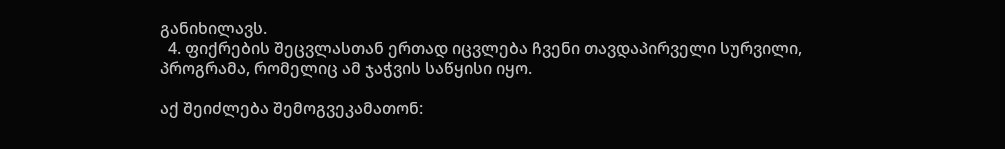განიხილავს.
  4. ფიქრების შეცვლასთან ერთად იცვლება ჩვენი თავდაპირველი სურვილი, პროგრამა, რომელიც ამ ჯაჭვის საწყისი იყო.

აქ შეიძლება შემოგვეკამათონ: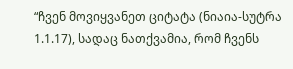“ჩვენ მოვიყვანეთ ციტატა (ნიაია-სუტრა 1.1.17), სადაც ნათქვამია, რომ ჩვენს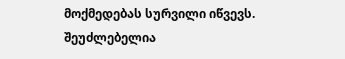მოქმედებას სურვილი იწვევს. შეუძლებელია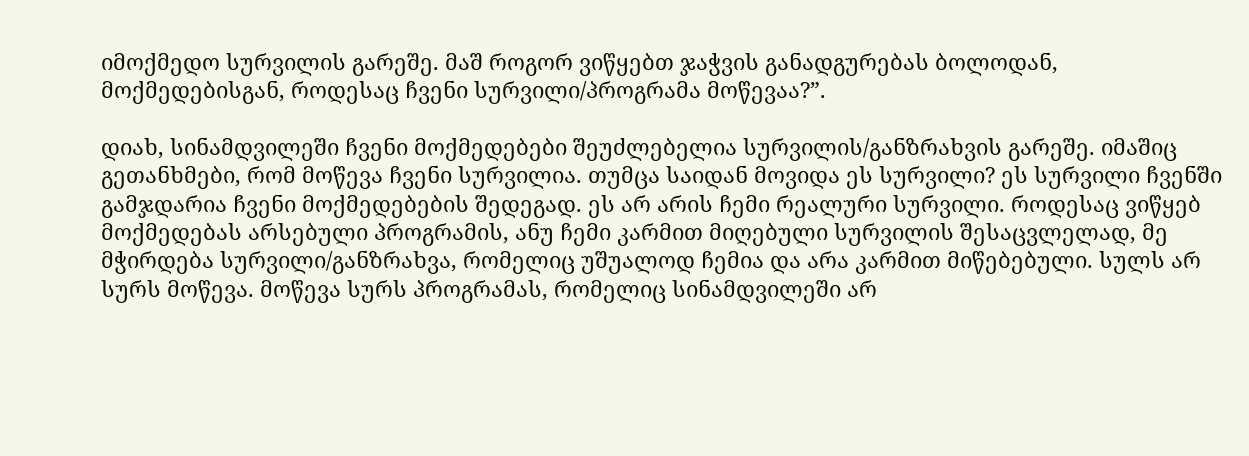იმოქმედო სურვილის გარეშე. მაშ როგორ ვიწყებთ ჯაჭვის განადგურებას ბოლოდან, მოქმედებისგან, როდესაც ჩვენი სურვილი/პროგრამა მოწევაა?”.

დიახ, სინამდვილეში ჩვენი მოქმედებები შეუძლებელია სურვილის/განზრახვის გარეშე. იმაშიც გეთანხმები, რომ მოწევა ჩვენი სურვილია. თუმცა საიდან მოვიდა ეს სურვილი? ეს სურვილი ჩვენში გამჯდარია ჩვენი მოქმედებების შედეგად. ეს არ არის ჩემი რეალური სურვილი. როდესაც ვიწყებ მოქმედებას არსებული პროგრამის, ანუ ჩემი კარმით მიღებული სურვილის შესაცვლელად, მე მჭირდება სურვილი/განზრახვა, რომელიც უშუალოდ ჩემია და არა კარმით მიწებებული. სულს არ სურს მოწევა. მოწევა სურს პროგრამას, რომელიც სინამდვილეში არ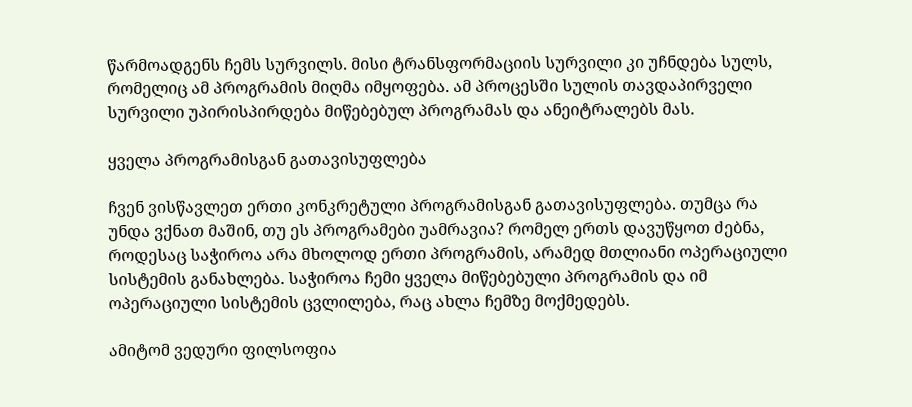წარმოადგენს ჩემს სურვილს. მისი ტრანსფორმაციის სურვილი კი უჩნდება სულს, რომელიც ამ პროგრამის მიღმა იმყოფება. ამ პროცესში სულის თავდაპირველი სურვილი უპირისპირდება მიწებებულ პროგრამას და ანეიტრალებს მას.

ყველა პროგრამისგან გათავისუფლება

ჩვენ ვისწავლეთ ერთი კონკრეტული პროგრამისგან გათავისუფლება. თუმცა რა უნდა ვქნათ მაშინ, თუ ეს პროგრამები უამრავია? რომელ ერთს დავუწყოთ ძებნა, როდესაც საჭიროა არა მხოლოდ ერთი პროგრამის, არამედ მთლიანი ოპერაციული სისტემის განახლება. საჭიროა ჩემი ყველა მიწებებული პროგრამის და იმ ოპერაციული სისტემის ცვლილება, რაც ახლა ჩემზე მოქმედებს.

ამიტომ ვედური ფილსოფია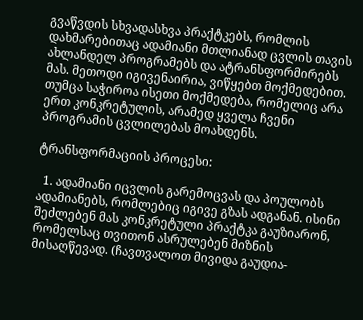გვაწვდის სხვადასხვა პრაქტკებს, რომლის დახმარებითაც ადამიანი მთლიანად ცვლის თავის ახლანდელ პროგრამებს და ატრანსფორმირებს მას. მეთოდი იგივენაირია, ვიწყებთ მოქმედებით. თუმცა საჭიროა ისეთი მოქმედება, რომელიც არა ერთ კონკრეტულის, არამედ ყველა ჩვენი პროგრამის ცვლილებას მოახდენს.

ტრანსფორმაციის პროცესი:

  1. ადამიანი იცვლის გარემოცვას და პოულობს ადამიანებს, რომლებიც იგივე გზას ადგანან. ისინი შეძლებენ მას კონკრეტული პრაქტკა გაუზიარონ, რომელსაც თვითონ ასრულებენ მიზნის მისაღწევად. (ჩავთვალოთ მივიდა გაუდია-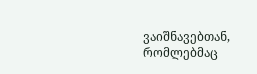ვაიშნავებთან, რომლებმაც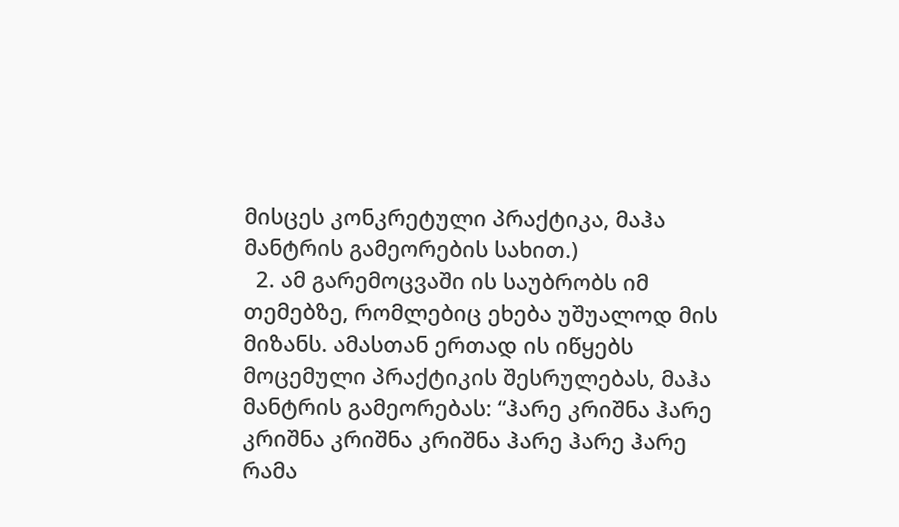მისცეს კონკრეტული პრაქტიკა, მაჰა მანტრის გამეორების სახით.)
  2. ამ გარემოცვაში ის საუბრობს იმ თემებზე, რომლებიც ეხება უშუალოდ მის მიზანს. ამასთან ერთად ის იწყებს მოცემული პრაქტიკის შესრულებას, მაჰა მანტრის გამეორებას: “ჰარე კრიშნა ჰარე კრიშნა კრიშნა კრიშნა ჰარე ჰარე ჰარე რამა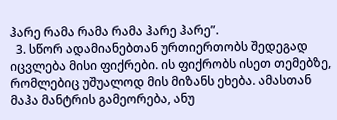ჰარე რამა რამა რამა ჰარე ჰარე”.
  3. სწორ ადამიანებთან ურთიერთობს შედეგად იცვლება მისი ფიქრები. ის ფიქრობს ისეთ თემებზე, რომლებიც უშუალოდ მის მიზანს ეხება. ამასთან მაჰა მანტრის გამეორება, ანუ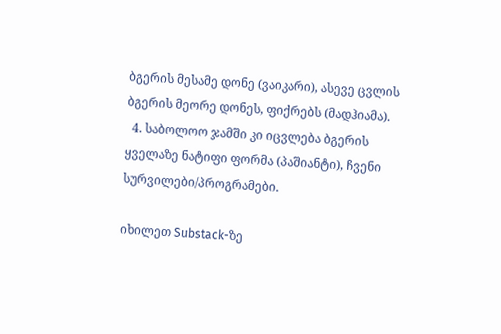ბგერის მესამე დონე (ვაიკარი), ასევე ცვლის ბგერის მეორე დონეს, ფიქრებს (მადჰიამა).
  4. საბოლოო ჯამში კი იცვლება ბგერის ყველაზე ნატიფი ფორმა (პაშიანტი), ჩვენი სურვილები/პროგრამები.

იხილეთ Substack-ზე